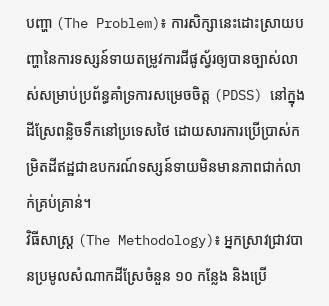បញ្ហា (The Problem)៖ ការសិក្សានេះដោះស្រាយបញ្ហានៃការទស្សន៍ទាយតម្រូវការជីផូស្វ័រឲ្យបានច្បាស់លាស់សម្រាប់ប្រព័ន្ធគាំទ្រការសម្រេចចិត្ត (PDSS) នៅក្នុងដីស្រែពន្លិចទឹកនៅប្រទេសថៃ ដោយសារការប្រើប្រាស់កម្រិតដីឥដ្ឋជាឧបករណ៍ទស្សន៍ទាយមិនមានភាពជាក់លាក់គ្រប់គ្រាន់។
វិធីសាស្ត្រ (The Methodology)៖ អ្នកស្រាវជ្រាវបានប្រមូលសំណាកដីស្រែចំនួន ១០ កន្លែង និងប្រើ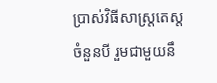ប្រាស់វិធីសាស្ត្រតេស្តចំនួនបី រួមជាមួយនឹ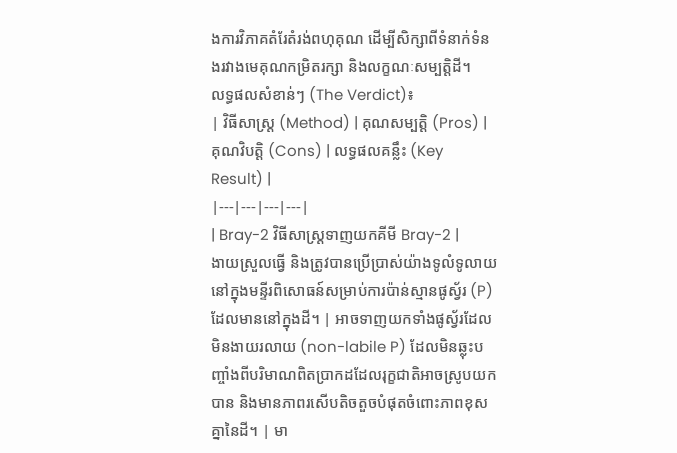ងការវិភាគតំរែតំរង់ពហុគុណ ដើម្បីសិក្សាពីទំនាក់ទំនងរវាងមេគុណកម្រិតរក្សា និងលក្ខណៈសម្បត្តិដី។
លទ្ធផលសំខាន់ៗ (The Verdict)៖
| វិធីសាស្ត្រ (Method) | គុណសម្បត្តិ (Pros) | គុណវិបត្តិ (Cons) | លទ្ធផលគន្លឹះ (Key Result) |
|---|---|---|---|
| Bray-2 វិធីសាស្ត្រទាញយកគីមី Bray-2 |
ងាយស្រួលធ្វើ និងត្រូវបានប្រើប្រាស់យ៉ាងទូលំទូលាយនៅក្នុងមន្ទីរពិសោធន៍សម្រាប់ការប៉ាន់ស្មានផូស្វ័រ (P) ដែលមាននៅក្នុងដី។ | អាចទាញយកទាំងផូស្វ័រដែលមិនងាយរលាយ (non-labile P) ដែលមិនឆ្លុះបញ្ចាំងពីបរិមាណពិតប្រាកដដែលរុក្ខជាតិអាចស្រូបយកបាន និងមានភាពរសើបតិចតួចបំផុតចំពោះភាពខុសគ្នានៃដី។ | មា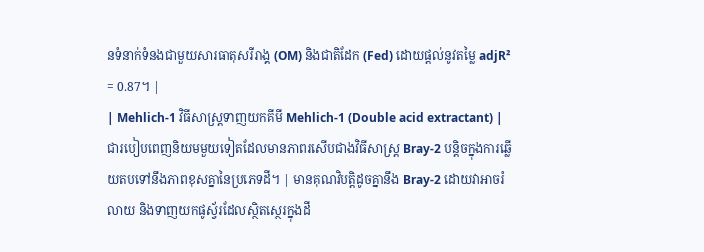នទំនាក់ទំនងជាមួយសារធាតុសរីរាង្គ (OM) និងជាតិដែក (Fed) ដោយផ្តល់នូវតម្លៃ adjR² = 0.87។ |
| Mehlich-1 វិធីសាស្ត្រទាញយកគីមី Mehlich-1 (Double acid extractant) |
ជារបៀបពេញនិយមមួយទៀតដែលមានភាពរសើបជាងវិធីសាស្ត្រ Bray-2 បន្តិចក្នុងការឆ្លើយតបទៅនឹងភាពខុសគ្នានៃប្រភេទដី។ | មានគុណវិបត្តិដូចគ្នានឹង Bray-2 ដោយវាអាចរំលាយ និងទាញយកផូស្វ័រដែលស្ថិតស្ថេរក្នុងដី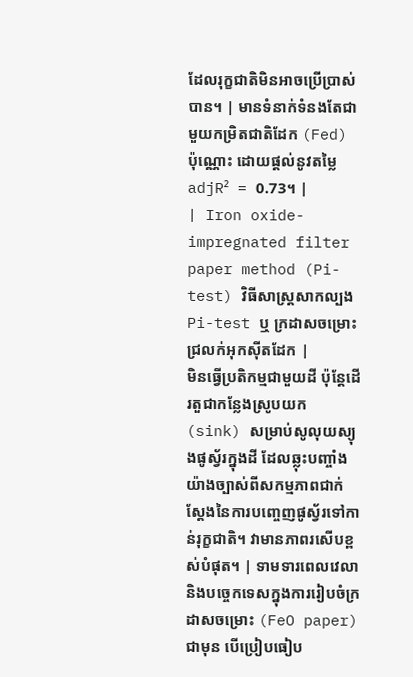ដែលរុក្ខជាតិមិនអាចប្រើប្រាស់បាន។ | មានទំនាក់ទំនងតែជាមួយកម្រិតជាតិដែក (Fed) ប៉ុណ្ណោះ ដោយផ្តល់នូវតម្លៃ adjR² = 0.73។ |
| Iron oxide-impregnated filter paper method (Pi-test) វិធីសាស្ត្រសាកល្បង Pi-test ឬ ក្រដាសចម្រោះជ្រលក់អុកស៊ីតដែក |
មិនធ្វើប្រតិកម្មជាមួយដី ប៉ុន្តែដើរតួជាកន្លែងស្រូបយក (sink) សម្រាប់សូលុយស្យុងផូស្វ័រក្នុងដី ដែលឆ្លុះបញ្ចាំងយ៉ាងច្បាស់ពីសកម្មភាពជាក់ស្តែងនៃការបញ្ចេញផូស្វ័រទៅកាន់រុក្ខជាតិ។ វាមានភាពរសើបខ្ពស់បំផុត។ | ទាមទារពេលវេលា និងបច្ចេកទេសក្នុងការរៀបចំក្រដាសចម្រោះ (FeO paper) ជាមុន បើប្រៀបធៀប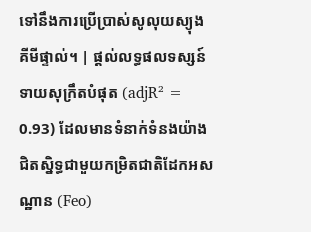ទៅនឹងការប្រើប្រាស់សូលុយស្យុងគីមីផ្ទាល់។ | ផ្តល់លទ្ធផលទស្សន៍ទាយសុក្រឹតបំផុត (adjR² = 0.93) ដែលមានទំនាក់ទំនងយ៉ាងជិតស្និទ្ធជាមួយកម្រិតជាតិដែកអសណ្ឋាន (Feo)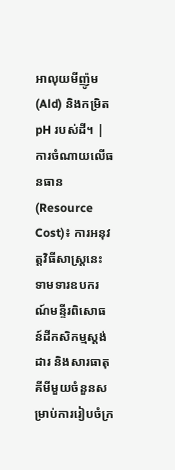អាលុយមីញ៉ូម (Ald) និងកម្រិត pH របស់ដី។ |
ការចំណាយលើធនធាន (Resource Cost)៖ ការអនុវត្តវិធីសាស្ត្រនេះទាមទារឧបករណ៍មន្ទីរពិសោធន៍ដីកសិកម្មស្តង់ដារ និងសារធាតុគីមីមួយចំនួនសម្រាប់ការរៀបចំក្រ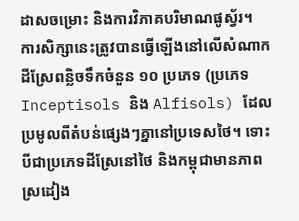ដាសចម្រោះ និងការវិភាគបរិមាណផូស្វ័រ។
ការសិក្សានេះត្រូវបានធ្វើឡើងនៅលើសំណាកដីស្រែពន្លិចទឹកចំនួន ១០ ប្រភេទ (ប្រភេទ Inceptisols និង Alfisols) ដែលប្រមូលពីតំបន់ផ្សេងៗគ្នានៅប្រទេសថៃ។ ទោះបីជាប្រភេទដីស្រែនៅថៃ និងកម្ពុជាមានភាពស្រដៀង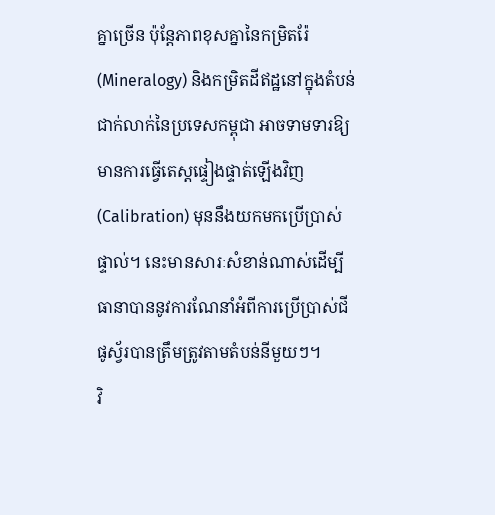គ្នាច្រើន ប៉ុន្តែភាពខុសគ្នានៃកម្រិតរ៉ែ (Mineralogy) និងកម្រិតដីឥដ្ឋនៅក្នុងតំបន់ជាក់លាក់នៃប្រទេសកម្ពុជា អាចទាមទារឱ្យមានការធ្វើតេស្តផ្ទៀងផ្ទាត់ឡើងវិញ (Calibration) មុននឹងយកមកប្រើប្រាស់ផ្ទាល់។ នេះមានសារៈសំខាន់ណាស់ដើម្បីធានាបាននូវការណែនាំអំពីការប្រើប្រាស់ជីផូស្វ័របានត្រឹមត្រូវតាមតំបន់នីមួយៗ។
វិ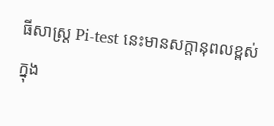ធីសាស្ត្រ Pi-test នេះមានសក្តានុពលខ្ពស់ក្នុង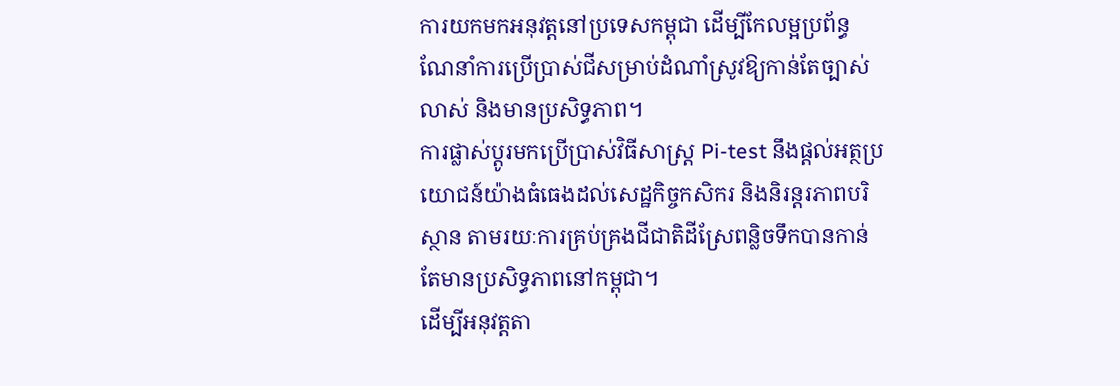ការយកមកអនុវត្តនៅប្រទេសកម្ពុជា ដើម្បីកែលម្អប្រព័ន្ធណែនាំការប្រើប្រាស់ជីសម្រាប់ដំណាំស្រូវឱ្យកាន់តែច្បាស់លាស់ និងមានប្រសិទ្ធភាព។
ការផ្លាស់ប្តូរមកប្រើប្រាស់វិធីសាស្ត្រ Pi-test នឹងផ្តល់អត្ថប្រយោជន៍យ៉ាងធំធេងដល់សេដ្ឋកិច្ចកសិករ និងនិរន្តរភាពបរិស្ថាន តាមរយៈការគ្រប់គ្រងជីជាតិដីស្រែពន្លិចទឹកបានកាន់តែមានប្រសិទ្ធភាពនៅកម្ពុជា។
ដើម្បីអនុវត្តតា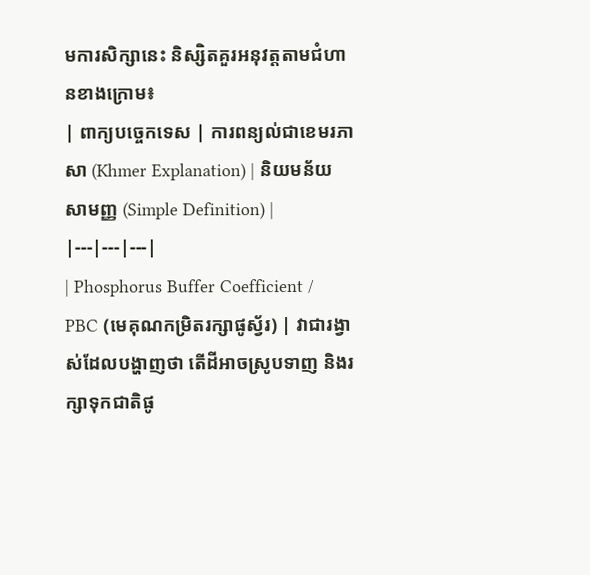មការសិក្សានេះ និស្សិតគួរអនុវត្តតាមជំហានខាងក្រោម៖
| ពាក្យបច្ចេកទេស | ការពន្យល់ជាខេមរភាសា (Khmer Explanation) | និយមន័យសាមញ្ញ (Simple Definition) |
|---|---|---|
| Phosphorus Buffer Coefficient / PBC (មេគុណកម្រិតរក្សាផូស្វ័រ) | វាជារង្វាស់ដែលបង្ហាញថា តើដីអាចស្រូបទាញ និងរក្សាទុកជាតិផូ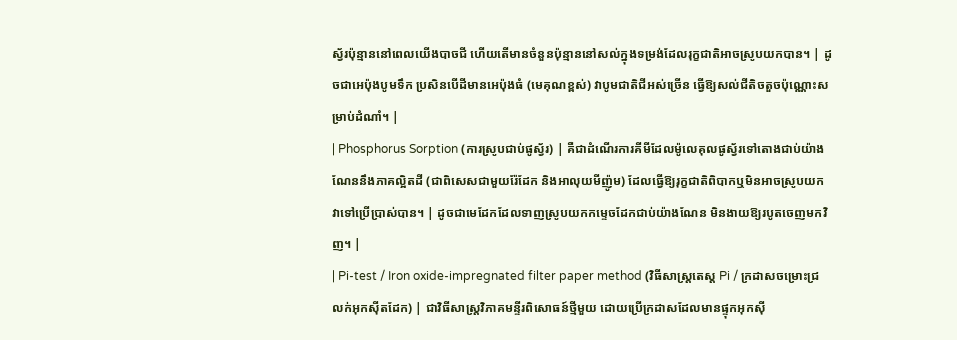ស្វ័រប៉ុន្មាននៅពេលយើងបាចជី ហើយតើមានចំនួនប៉ុន្មាននៅសល់ក្នុងទម្រង់ដែលរុក្ខជាតិអាចស្រូបយកបាន។ | ដូចជាអេប៉ុងបូមទឹក ប្រសិនបើដីមានអេប៉ុងធំ (មេគុណខ្ពស់) វាបូមជាតិជីអស់ច្រើន ធ្វើឱ្យសល់ជីតិចតួចប៉ុណ្ណោះសម្រាប់ដំណាំ។ |
| Phosphorus Sorption (ការស្រូបជាប់ផូស្វ័រ) | គឺជាដំណើរការគីមីដែលម៉ូលេគុលផូស្វ័រទៅតោងជាប់យ៉ាងណែននឹងភាគល្អិតដី (ជាពិសេសជាមួយរ៉ែដែក និងអាលុយមីញ៉ូម) ដែលធ្វើឱ្យរុក្ខជាតិពិបាកឬមិនអាចស្រូបយកវាទៅប្រើប្រាស់បាន។ | ដូចជាមេដែកដែលទាញស្រូបយកកម្ទេចដែកជាប់យ៉ាងណែន មិនងាយឱ្យរបូតចេញមកវិញ។ |
| Pi-test / Iron oxide-impregnated filter paper method (វិធីសាស្ត្រតេស្ត Pi / ក្រដាសចម្រោះជ្រលក់អុកស៊ីតដែក) | ជាវិធីសាស្ត្រវិភាគមន្ទីរពិសោធន៍ថ្មីមួយ ដោយប្រើក្រដាសដែលមានផ្ទុកអុកស៊ី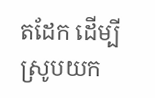តដែក ដើម្បីស្រូបយក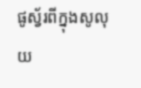ផូស្វ័រពីក្នុងសូលុយ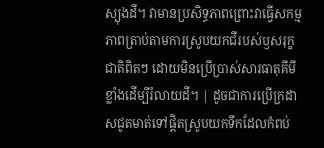ស្យុងដី។ វាមានប្រសិទ្ធភាពព្រោះវាធ្វើសកម្មភាពត្រាប់តាមការស្រូបយកជីរបស់ឫសរុក្ខជាតិពិតៗ ដោយមិនប្រើប្រាស់សារធាតុគីមីខ្លាំងដើម្បីរំលាយដី។ | ដូចជាការប្រើក្រដាសជូតមាត់ទៅផ្តិតស្រូបយកទឹកដែលកំពប់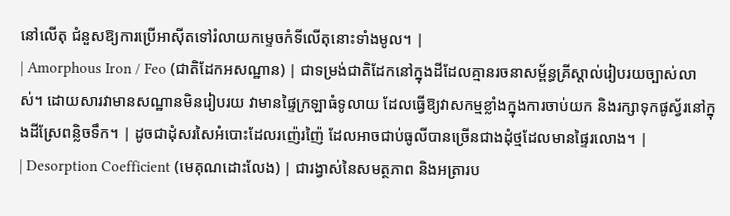នៅលើតុ ជំនួសឱ្យការប្រើអាស៊ីតទៅរំលាយកម្ទេចកំទីលើតុនោះទាំងមូល។ |
| Amorphous Iron / Feo (ជាតិដែកអសណ្ឋាន) | ជាទម្រង់ជាតិដែកនៅក្នុងដីដែលគ្មានរចនាសម្ព័ន្ធគ្រីស្តាល់រៀបរយច្បាស់លាស់។ ដោយសារវាមានសណ្ឋានមិនរៀបរយ វាមានផ្ទៃក្រឡាធំទូលាយ ដែលធ្វើឱ្យវាសកម្មខ្លាំងក្នុងការចាប់យក និងរក្សាទុកផូស្វ័រនៅក្នុងដីស្រែពន្លិចទឹក។ | ដូចជាដុំសរសៃអំបោះដែលរញ៉េរញ៉ៃ ដែលអាចជាប់ធូលីបានច្រើនជាងដុំថ្មដែលមានផ្ទៃរលោង។ |
| Desorption Coefficient (មេគុណដោះលែង) | ជារង្វាស់នៃសមត្ថភាព និងអត្រារប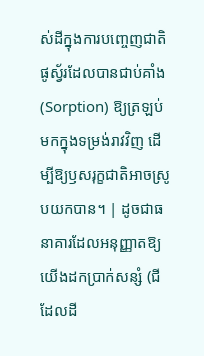ស់ដីក្នុងការបញ្ចេញជាតិផូស្វ័រដែលបានជាប់គាំង (Sorption) ឱ្យត្រឡប់មកក្នុងទម្រង់រាវវិញ ដើម្បីឱ្យឫសរុក្ខជាតិអាចស្រូបយកបាន។ | ដូចជាធនាគារដែលអនុញ្ញាតឱ្យយើងដកប្រាក់សន្សំ (ជីដែលដី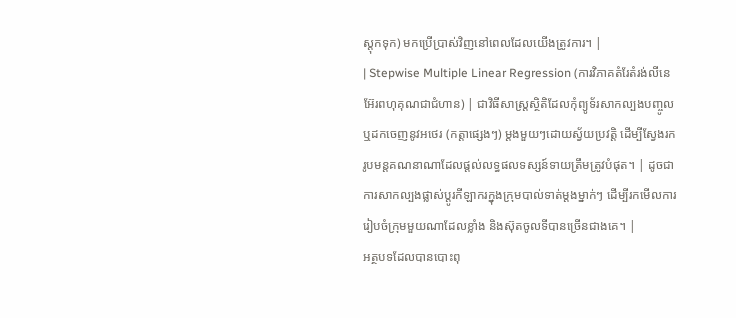ស្តុកទុក) មកប្រើប្រាស់វិញនៅពេលដែលយើងត្រូវការ។ |
| Stepwise Multiple Linear Regression (ការវិភាគតំរែតំរង់លីនេអ៊ែរពហុគុណជាជំហាន) | ជាវិធីសាស្ត្រស្ថិតិដែលកុំព្យូទ័រសាកល្បងបញ្ចូល ឬដកចេញនូវអថេរ (កត្តាផ្សេងៗ) ម្តងមួយៗដោយស្វ័យប្រវត្តិ ដើម្បីស្វែងរករូបមន្តគណនាណាដែលផ្តល់លទ្ធផលទស្សន៍ទាយត្រឹមត្រូវបំផុត។ | ដូចជាការសាកល្បងផ្លាស់ប្តូរកីឡាករក្នុងក្រុមបាល់ទាត់ម្តងម្នាក់ៗ ដើម្បីរកមើលការរៀបចំក្រុមមួយណាដែលខ្លាំង និងស៊ុតចូលទីបានច្រើនជាងគេ។ |
អត្ថបទដែលបានបោះពុ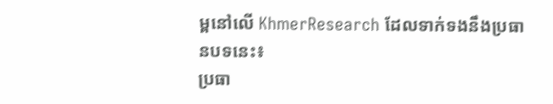ម្ពនៅលើ KhmerResearch ដែលទាក់ទងនឹងប្រធានបទនេះ៖
ប្រធា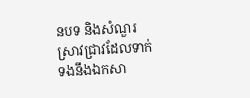នបទ និងសំណួរស្រាវជ្រាវដែលទាក់ទងនឹងឯកសា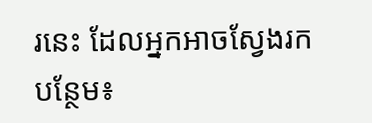រនេះ ដែលអ្នកអាចស្វែងរកបន្ថែម៖